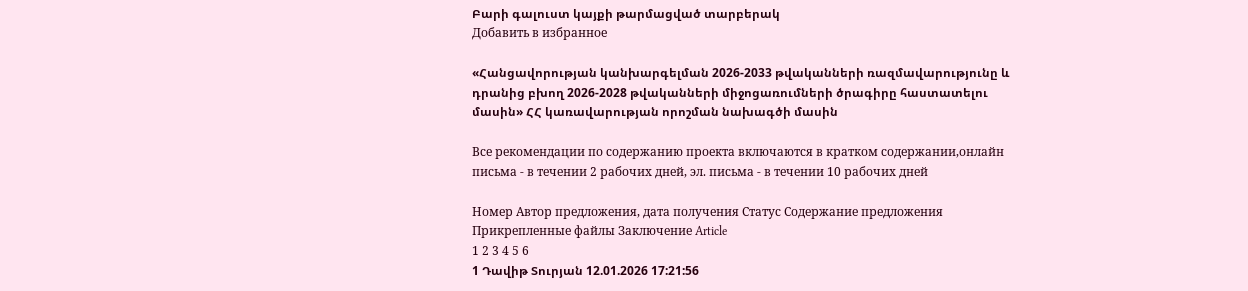Բարի գալուստ կայքի թարմացված տարբերակ
Добавить в избранное

«Հանցավորության կանխարգելման 2026-2033 թվականների ռազմավարությունը և դրանից բխող 2026-2028 թվականների միջոցառումների ծրագիրը հաստատելու մասին» ՀՀ կառավարության որոշման նախագծի մասին

Все рекомендации по содержанию проекта включаются в кратком содержании,онлайн письма - в течении 2 рабочих дней, эл. письма - в течении 10 рабочих дней

Номер Автор предложения, дата получения Статус Содержание предложения Прикрепленные файлы Заключение Article
1 2 3 4 5 6
1 Դավիթ Տուրյան 12.01.2026 17:21:56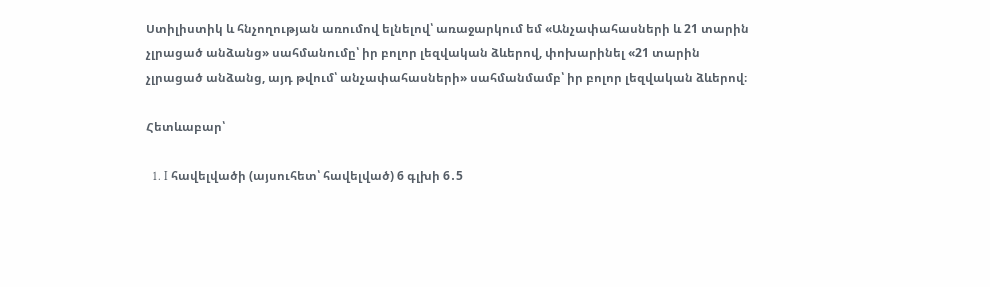Ստիլիստիկ և հնչողության առումով ելնելով՝ առաջարկում եմ «Անչափահասների և 21 տարին չլրացած անձանց» սահմանումը՝ իր բոլոր լեզվական ձևերով, փոխարինել «21 տարին չլրացած անձանց, այդ թվում՝ անչափահասների» սահմանմամբ՝ իր բոլոր լեզվական ձևերով։

Հետևաբար՝

  1. I հավելվածի (այսուհետ՝ հավելված) 6 գլխի 6․5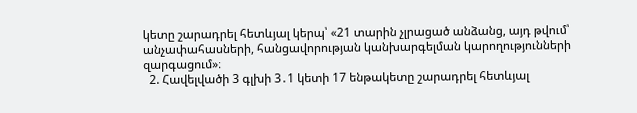կետը շարադրել հետևյալ կերպ՝ «21 տարին չլրացած անձանց, այդ թվում՝ անչափահասների, հանցավորության կանխարգելման կարողությունների զարգացում»։
  2. Հավելվածի 3 գլխի 3․1 կետի 17 ենթակետը շարադրել հետևյալ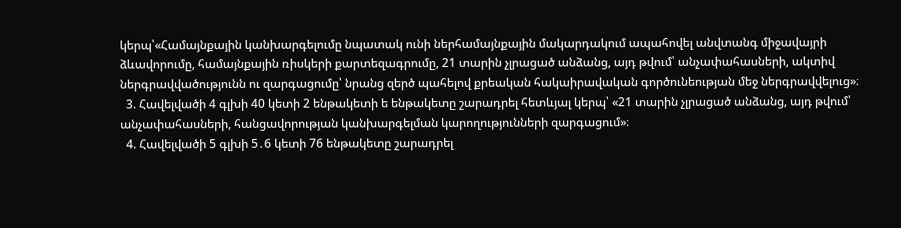կերպ՝«Համայնքային կանխարգելումը նպատակ ունի ներհամայնքային մակարդակում ապահովել անվտանգ միջավայրի ձևավորումը, համայնքային ռիսկերի քարտեզագրումը, 21 տարին չլրացած անձանց, այդ թվում՝ անչափահասների, ակտիվ ներգրավվածությունն ու զարգացումը՝ նրանց զերծ պահելով քրեական հակաիրավական գործունեության մեջ ներգրավվելուց»։
  3. Հավելվածի 4 գլխի 40 կետի 2 ենթակետի ե ենթակետը շարադրել հետևյալ կերպ՝ «21 տարին չլրացած անձանց, այդ թվում՝ անչափահասների, հանցավորության կանխարգելման կարողությունների զարգացում»։
  4. Հավելվածի 5 գլխի 5․6 կետի 76 ենթակետը շարադրել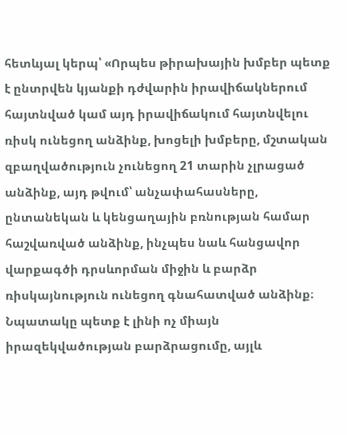հետևյալ կերպ՝ «Որպես թիրախային խմբեր պետք է ընտրվեն կյանքի դժվարին իրավիճակներում հայտնված կամ այդ իրավիճակում հայտնվելու ռիսկ ունեցող անձինք, խոցելի խմբերը, մշտական զբաղվածություն չունեցող 21 տարին չլրացած անձինք, այդ թվում՝ անչափահասները, ընտանեկան և կենցաղային բռնության համար հաշվառված անձինք, ինչպես նաև հանցավոր վարքագծի դրսևորման միջին և բարձր ռիսկայնություն ունեցող գնահատված անձինք։ Նպատակը պետք է լինի ոչ միայն իրազեկվածության բարձրացումը, այլև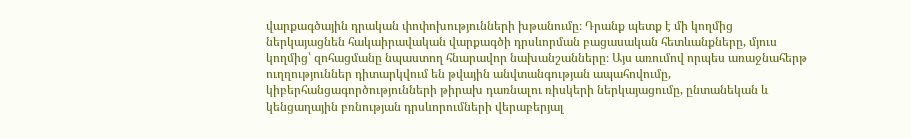վարքագծային դրական փոփոխությունների խթանումը։ Դրանք պետք է մի կողմից ներկայացնեն հակաիրավական վարքագծի դրսևորման բացասական հետևանքները, մյուս կողմից՝ զոհացմանը նպաստող հնարավոր նախանշանները։ Այս առումով որպես առաջնահերթ ուղղություններ դիտարկվում են թվային անվտանգության ապահովումը, կիբերհանցագործությունների թիրախ դառնալու ռիսկերի ներկայացումը, ընտանեկան և կենցաղային բռնության դրսևորումների վերաբերյալ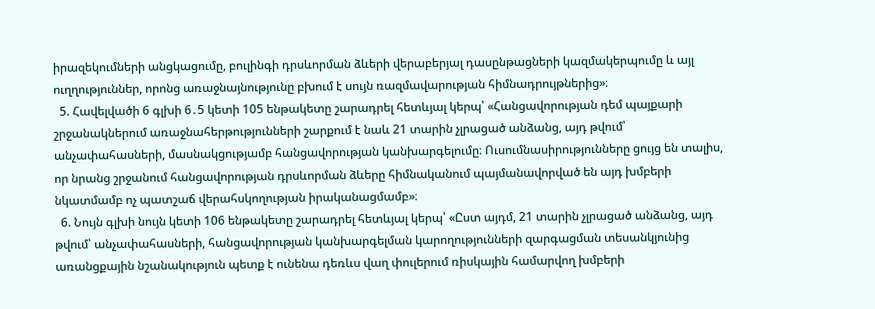իրազեկումների անցկացումը, բուլինգի դրսևորման ձևերի վերաբերյալ դասընթացների կազմակերպումը և այլ ուղղություններ, որոնց առաջնայնությունը բխում է սույն ռազմավարության հիմնադրույթներից»։
  5. Հավելվածի 6 գլխի 6․5 կետի 105 ենթակետը շարադրել հետևյալ կերպ՝ «Հանցավորության դեմ պայքարի շրջանակներում առաջնահերթությունների շարքում է նաև 21 տարին չլրացած անձանց, այդ թվում՝ անչափահասների, մասնակցությամբ հանցավորության կանխարգելումը։ Ուսումնասիրությունները ցույց են տալիս, որ նրանց շրջանում հանցավորության դրսևորման ձևերը հիմնականում պայմանավորված են այդ խմբերի նկատմամբ ոչ պատշաճ վերահսկողության իրականացմամբ»։
  6. Նույն գլխի նույն կետի 106 ենթակետը շարադրել հետևյալ կերպ՝ «Ըստ այդմ, 21 տարին չլրացած անձանց, այդ թվում՝ անչափահասների, հանցավորության կանխարգելման կարողությունների զարգացման տեսանկյունից առանցքային նշանակություն պետք է ունենա դեռևս վաղ փուլերում ռիսկային համարվող խմբերի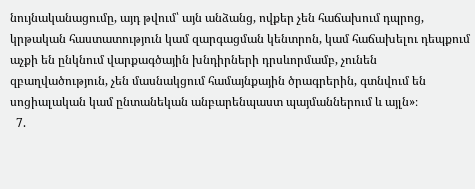նույնականացումը, այդ թվում՝ այն անձանց, ովքեր չեն հաճախում դպրոց, կրթական հաստատություն կամ զարգացման կենտրոն, կամ հաճախելու դեպքում աչքի են ընկնում վարքագծային խնդիրների դրսևորմամբ, չունեն զբաղվածություն, չեն մասնակցում համայնքային ծրագրերին, գտնվում են սոցիալական կամ ընտանեկան անբարենպաստ պայմաններում և այլն»։
  7.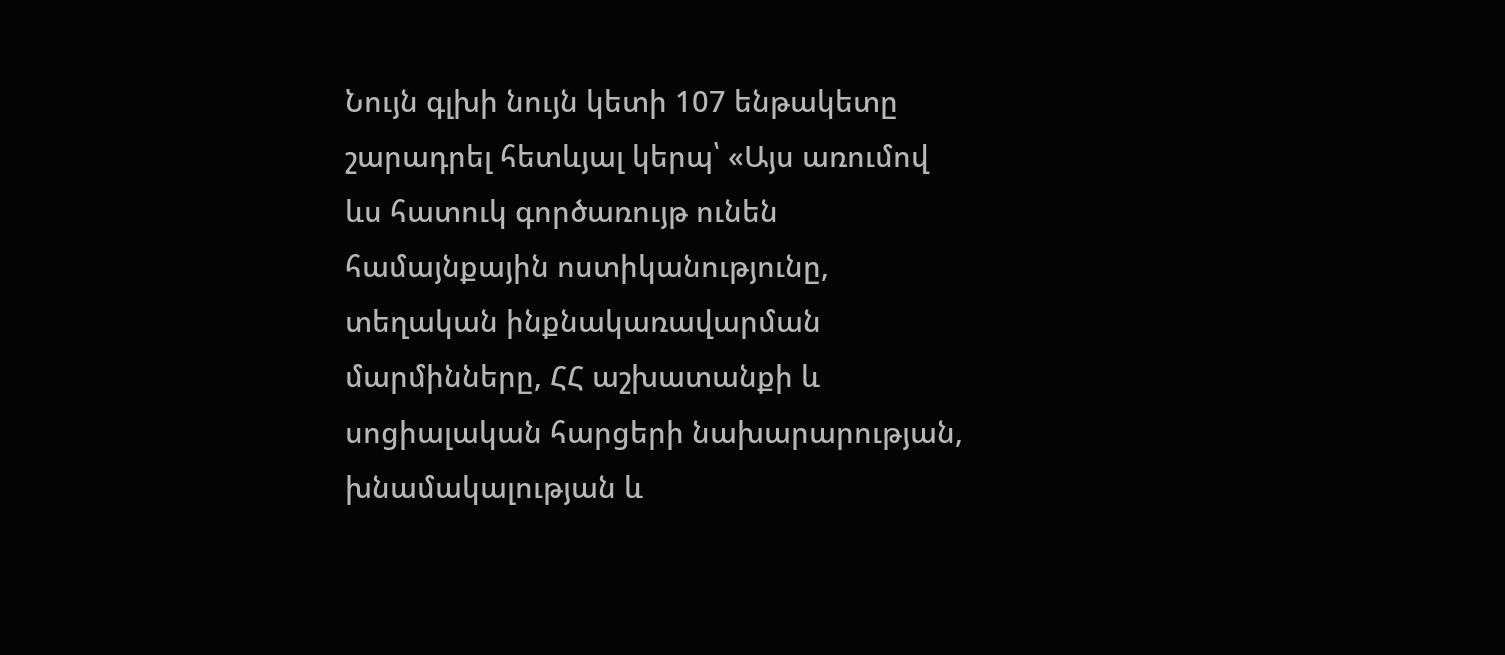Նույն գլխի նույն կետի 107 ենթակետը շարադրել հետևյալ կերպ՝ «Այս առումով ևս հատուկ գործառույթ ունեն համայնքային ոստիկանությունը, տեղական ինքնակառավարման մարմինները, ՀՀ աշխատանքի և սոցիալական հարցերի նախարարության, խնամակալության և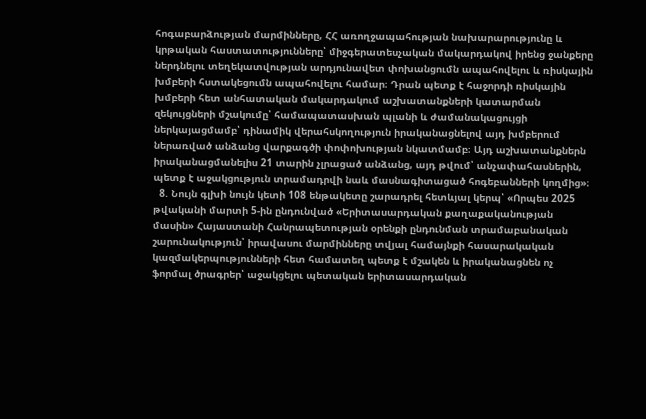հոգաբարձության մարմինները, ՀՀ առողջապահության նախարարությունը և կրթական հաստատությունները՝ միջգերատեսչական մակարդակով իրենց ջանքերը ներդնելու տեղեկատվության արդյունավետ փոխանցումն ապահովելու և ռիսկային խմբերի հստակեցումն ապահովելու համար։ Դրան պետք է հաջորդի ռիսկային խմբերի հետ անհատական մակարդակում աշխատանքների կատարման զեկույցների մշակումը՝ համապատասխան պլանի և ժամանակացույցի ներկայացմամբ՝ դինամիկ վերահսկողություն իրականացնելով այդ խմբերում ներառված անձանց վարքագծի փոփոխության նկատմամբ։ Այդ աշխատանքներն իրականացմանելիս 21 տարին չլրացած անձանց, այդ թվում՝ անչափահասներին, պետք է աջակցություն տրամադրվի նաև մասնագիտացած հոգեբանների կողմից»։
  8. Նույն գլխի նույն կետի 108 ենթակետը շարադրել հետևյալ կերպ՝ «Որպես 2025 թվականի մարտի 5-ին ընդունված «Երիտասարդական քաղաքականության մասին» Հայաստանի Հանրապետության օրենքի ընդունման տրամաբանական շարունակություն՝ իրավասու մարմինները տվյալ համայնքի հասարակական կազմակերպությունների հետ համատեղ պետք է մշակեն և իրականացնեն ոչ ֆորմալ ծրագրեր՝ աջակցելու պետական երիտասարդական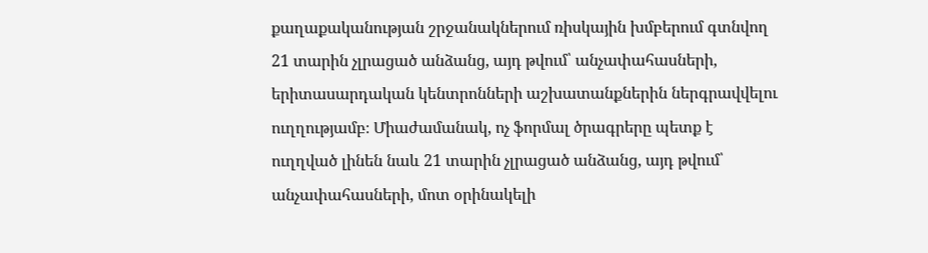քաղաքականության շրջանակներում ռիսկային խմբերում գտնվող 21 տարին չլրացած անձանց, այդ թվում՝ անչափահասների, երիտասարդական կենտրոնների աշխատանքներին ներգրավվելու ուղղությամբ։ Միաժամանակ, ոչ ֆորմալ ծրագրերը պետք է ուղղված լինեն նաև 21 տարին չլրացած անձանց, այդ թվում՝ անչափահասների, մոտ օրինակելի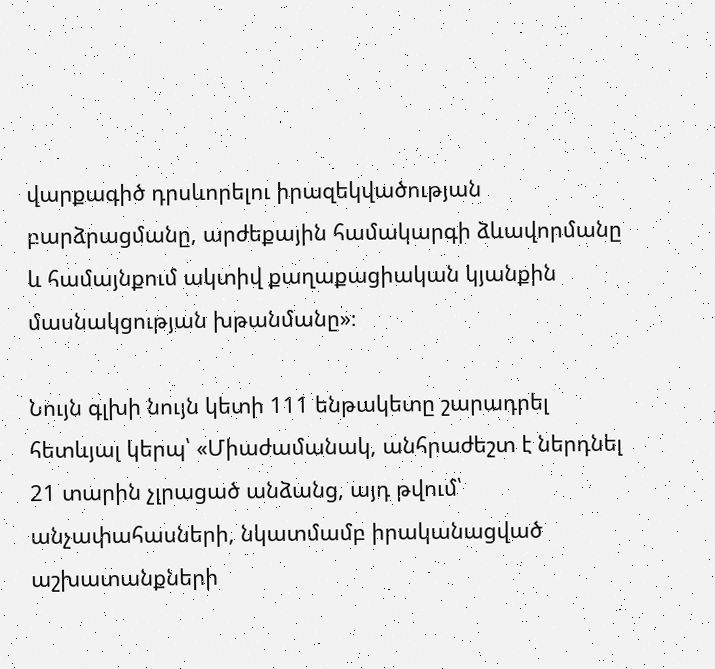վարքագիծ դրսևորելու իրազեկվածության բարձրացմանը, արժեքային համակարգի ձևավորմանը և համայնքում ակտիվ քաղաքացիական կյանքին մասնակցության խթանմանը»։

Նույն գլխի նույն կետի 111 ենթակետը շարադրել հետևյալ կերպ՝ «Միաժամանակ, անհրաժեշտ է ներդնել 21 տարին չլրացած անձանց, այդ թվում՝ անչափահասների, նկատմամբ իրականացված աշխատանքների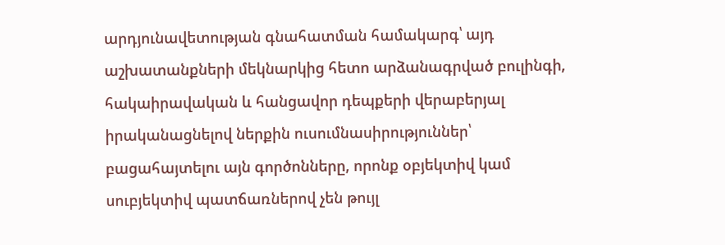արդյունավետության գնահատման համակարգ՝ այդ աշխատանքների մեկնարկից հետո արձանագրված բուլինգի, հակաիրավական և հանցավոր դեպքերի վերաբերյալ իրականացնելով ներքին ուսումնասիրություններ՝ բացահայտելու այն գործոնները, որոնք օբյեկտիվ կամ սուբյեկտիվ պատճառներով չեն թույլ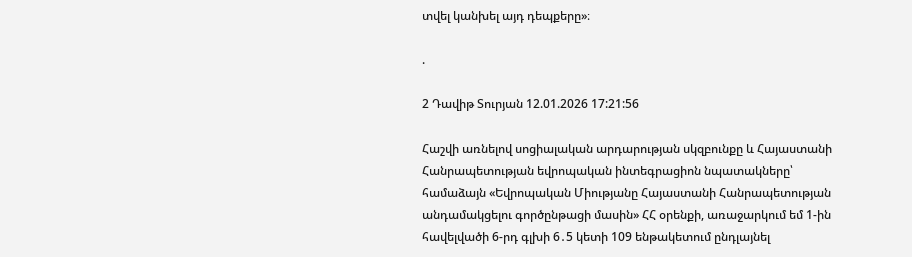տվել կանխել այդ դեպքերը»։

.

2 Դավիթ Տուրյան 12.01.2026 17:21:56

Հաշվի առնելով սոցիալական արդարության սկզբունքը և Հայաստանի Հանրապետության եվրոպական ինտեգրացիոն նպատակները՝ համաձայն «Եվրոպական Միությանը Հայաստանի Հանրապետության անդամակցելու գործընթացի մասին» ՀՀ օրենքի, առաջարկում եմ 1-ին հավելվածի 6-րդ գլխի 6․5 կետի 109 ենթակետում ընդլայնել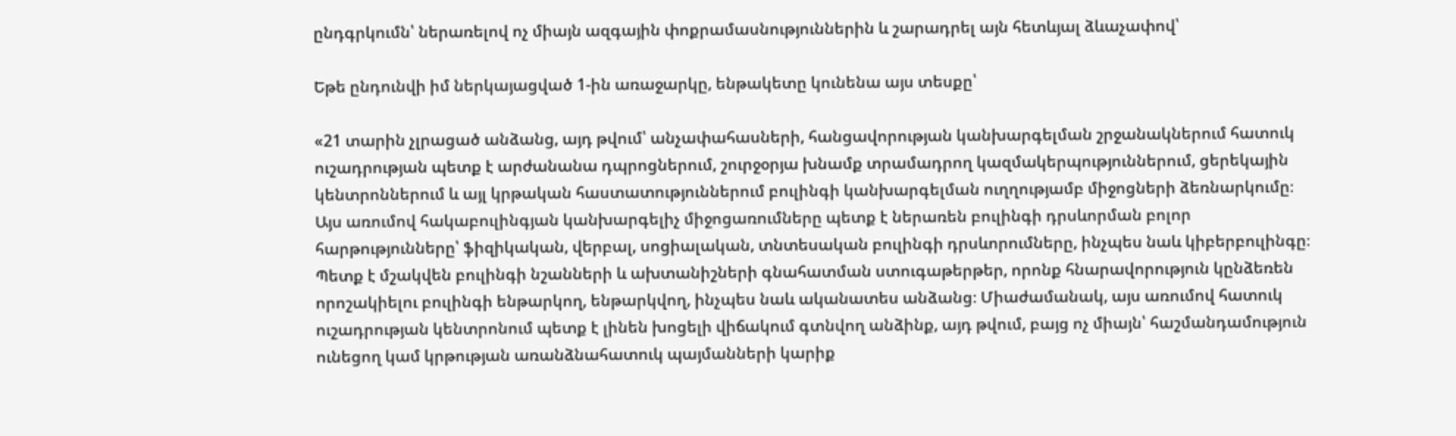ընդգրկումն՝ ներառելով ոչ միայն ազգային փոքրամասնություններին և շարադրել այն հետևյալ ձևաչափով՝

Եթե ընդունվի իմ ներկայացված 1-ին առաջարկը, ենթակետը կունենա այս տեսքը՝

«21 տարին չլրացած անձանց, այդ թվում՝ անչափահասների, հանցավորության կանխարգելման շրջանակներում հատուկ ուշադրության պետք է արժանանա դպրոցներում, շուրջօրյա խնամք տրամադրող կազմակերպություններում, ցերեկային կենտրոններում և այլ կրթական հաստատություններում բուլինգի կանխարգելման ուղղությամբ միջոցների ձեռնարկումը։ Այս առումով հակաբուլինգյան կանխարգելիչ միջոցառումները պետք է ներառեն բուլինգի դրսևորման բոլոր հարթությունները՝ ֆիզիկական, վերբալ, սոցիալական, տնտեսական բուլինգի դրսևորումները, ինչպես նաև կիբերբուլինգը։ Պետք է մշակվեն բուլինգի նշանների և ախտանիշների գնահատման ստուգաթերթեր, որոնք հնարավորություն կընձեռեն որոշակիելու բուլինգի ենթարկող, ենթարկվող, ինչպես նաև ականատես անձանց։ Միաժամանակ, այս առումով հատուկ ուշադրության կենտրոնում պետք է լինեն խոցելի վիճակում գտնվող անձինք, այդ թվում, բայց ոչ միայն՝ հաշմանդամություն ունեցող կամ կրթության առանձնահատուկ պայմանների կարիք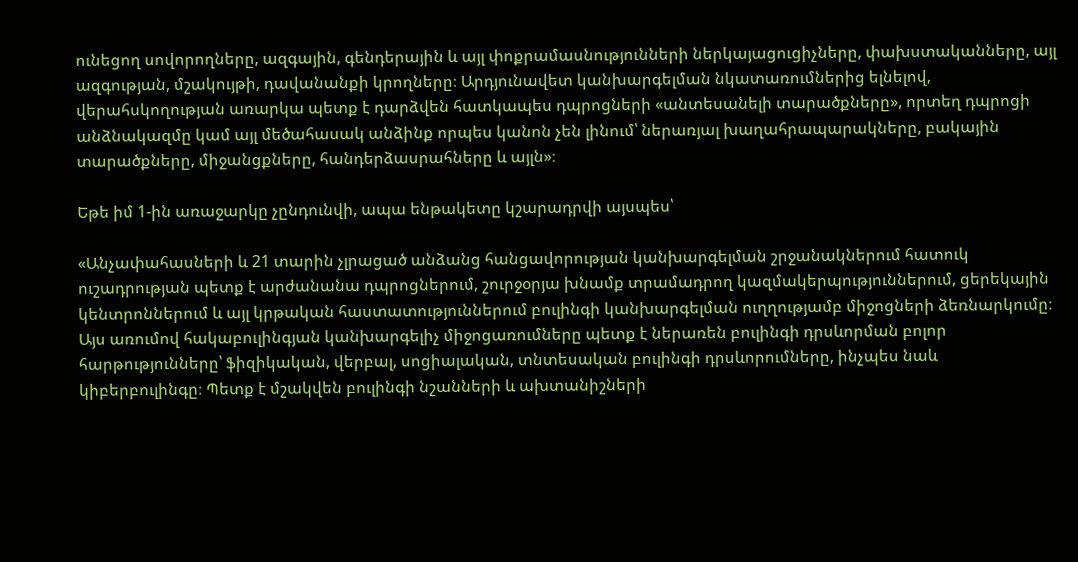ունեցող սովորողները, ազգային, գենդերային և այլ փոքրամասնությունների ներկայացուցիչները, փախստականները, այլ ազգության, մշակույթի, դավանանքի կրողները։ Արդյունավետ կանխարգելման նկատառումներից ելնելով, վերահսկողության առարկա պետք է դարձվեն հատկապես դպրոցների «անտեսանելի տարածքները», որտեղ դպրոցի անձնակազմը կամ այլ մեծահասակ անձինք որպես կանոն չեն լինում՝ ներառյալ խաղահրապարակները, բակային տարածքները, միջանցքները, հանդերձասրահները և այլն»։

Եթե իմ 1-ին առաջարկը չընդունվի, ապա ենթակետը կշարադրվի այսպես՝

«Անչափահասների և 21 տարին չլրացած անձանց հանցավորության կանխարգելման շրջանակներում հատուկ ուշադրության պետք է արժանանա դպրոցներում, շուրջօրյա խնամք տրամադրող կազմակերպություններում, ցերեկային կենտրոններում և այլ կրթական հաստատություններում բուլինգի կանխարգելման ուղղությամբ միջոցների ձեռնարկումը։ Այս առումով հակաբուլինգյան կանխարգելիչ միջոցառումները պետք է ներառեն բուլինգի դրսևորման բոլոր հարթությունները՝ ֆիզիկական, վերբալ, սոցիալական, տնտեսական բուլինգի դրսևորումները, ինչպես նաև կիբերբուլինգը։ Պետք է մշակվեն բուլինգի նշանների և ախտանիշների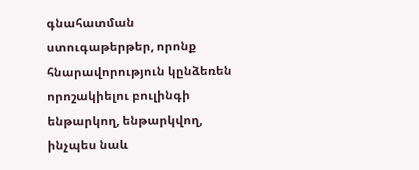գնահատման ստուգաթերթեր, որոնք հնարավորություն կընձեռեն որոշակիելու բուլինգի ենթարկող, ենթարկվող, ինչպես նաև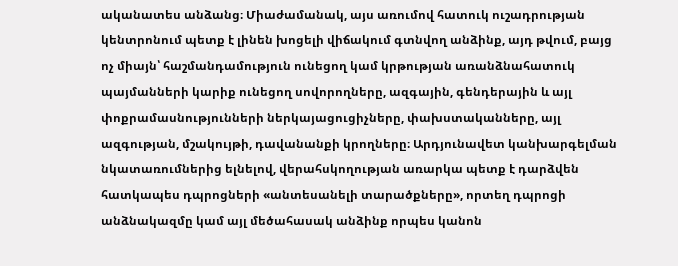ականատես անձանց։ Միաժամանակ, այս առումով հատուկ ուշադրության կենտրոնում պետք է լինեն խոցելի վիճակում գտնվող անձինք, այդ թվում, բայց ոչ միայն՝ հաշմանդամություն ունեցող կամ կրթության առանձնահատուկ պայմանների կարիք ունեցող սովորողները, ազգային, գենդերային և այլ փոքրամասնությունների ներկայացուցիչները, փախստականները, այլ ազգության, մշակույթի, դավանանքի կրողները։ Արդյունավետ կանխարգելման նկատառումներից ելնելով, վերահսկողության առարկա պետք է դարձվեն հատկապես դպրոցների «անտեսանելի տարածքները», որտեղ դպրոցի անձնակազմը կամ այլ մեծահասակ անձինք որպես կանոն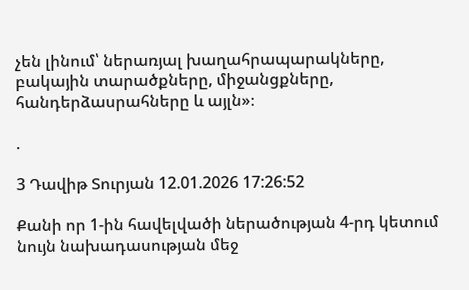չեն լինում՝ ներառյալ խաղահրապարակները, բակային տարածքները, միջանցքները, հանդերձասրահները և այլն»։

.

3 Դավիթ Տուրյան 12.01.2026 17:26:52

Քանի որ 1-ին հավելվածի ներածության 4-րդ կետում նույն նախադասության մեջ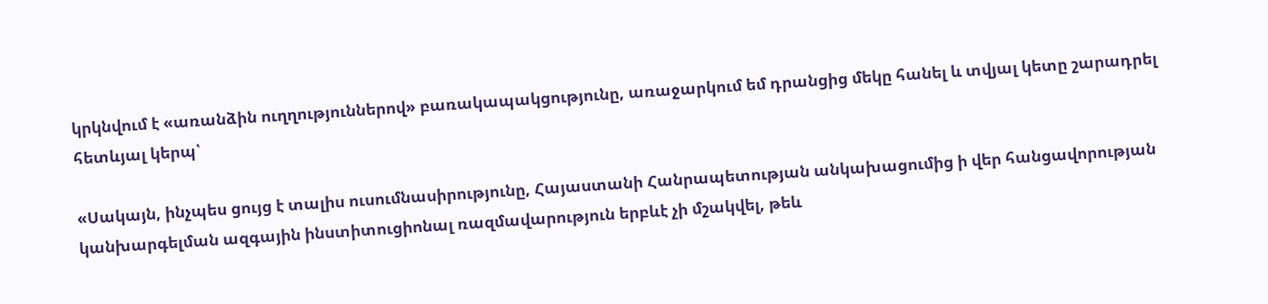կրկնվում է «առանձին ուղղություններով» բառակապակցությունը, առաջարկում եմ դրանցից մեկը հանել և տվյալ կետը շարադրել հետևյալ կերպ՝

«Սակայն, ինչպես ցույց է տալիս ուսումնասիրությունը, Հայաստանի Հանրապետության անկախացումից ի վեր հանցավորության կանխարգելման ազգային ինստիտուցիոնալ ռազմավարություն երբևէ չի մշակվել, թեև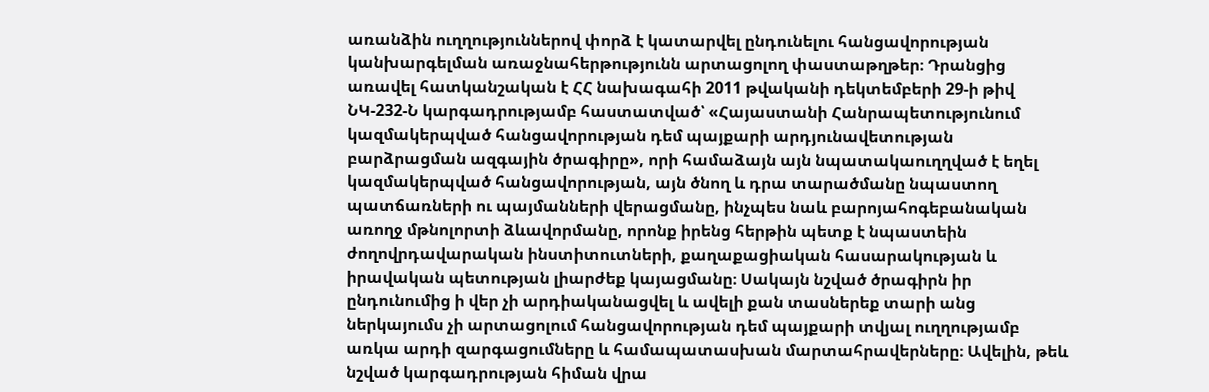առանձին ուղղություններով փորձ է կատարվել ընդունելու հանցավորության կանխարգելման առաջնահերթությունն արտացոլող փաստաթղթեր։ Դրանցից առավել հատկանշական է ՀՀ նախագահի 2011 թվականի դեկտեմբերի 29-ի թիվ ՆԿ-232-Ն կարգադրությամբ հաստատված՝ «Հայաստանի Հանրապետությունում կազմակերպված հանցավորության դեմ պայքարի արդյունավետության բարձրացման ազգային ծրագիրը», որի համաձայն այն նպատակաուղղված է եղել կազմակերպված հանցավորության, այն ծնող և դրա տարածմանը նպաստող պատճառների ու պայմանների վերացմանը, ինչպես նաև բարոյահոգեբանական առողջ մթնոլորտի ձևավորմանը, որոնք իրենց հերթին պետք է նպաստեին ժողովրդավարական ինստիտուտների, քաղաքացիական հասարակության և իրավական պետության լիարժեք կայացմանը։ Սակայն նշված ծրագիրն իր ընդունումից ի վեր չի արդիականացվել և ավելի քան տասներեք տարի անց ներկայումս չի արտացոլում հանցավորության դեմ պայքարի տվյալ ուղղությամբ առկա արդի զարգացումները և համապատասխան մարտահրավերները։ Ավելին, թեև նշված կարգադրության հիման վրա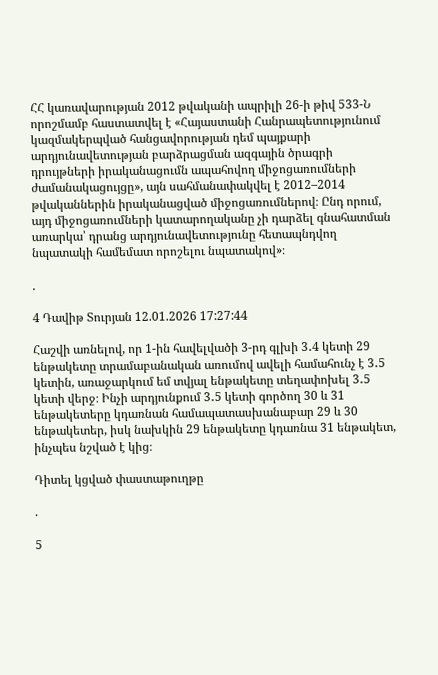ՀՀ կառավարության 2012 թվականի ապրիլի 26-ի թիվ 533-Ն որոշմամբ հաստատվել է «Հայաստանի Հանրապետությունում կազմակերպված հանցավորության դեմ պայքարի արդյունավետության բարձրացման ազգային ծրագրի դրույթների իրականացումն ապահովող միջոցառումների ժամանակացույցը», այն սահմանափակվել է 2012–2014 թվականներին իրականացված միջոցառումներով։ Ընդ որում, այդ միջոցառումների կատարողականը չի դարձել գնահատման առարկա՝ դրանց արդյունավետությունը հետապնդվող նպատակի համեմատ որոշելու նպատակով»։

.

4 Դավիթ Տուրյան 12.01.2026 17:27:44

Հաշվի առնելով, որ 1-ին հավելվածի 3-րդ գլխի 3․4 կետի 29 ենթակետը տրամաբանական առումով ավելի համահունչ է 3․5 կետին, առաջարկում եմ տվյալ ենթակետը տեղափոխել 3․5 կետի վերջ։ Ինչի արդյունքում 3․5 կետի գործող 30 և 31 ենթակետերը կդառնան համապատասխանաբար 29 և 30 ենթակետեր, իսկ նախկին 29 ենթակետը կդառնա 31 ենթակետ, ինչպես նշված է կից։

Դիտել կցված փաստաթուղթը

.

5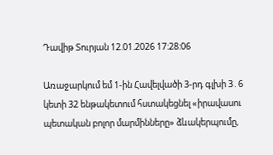Դավիթ Տուրյան 12.01.2026 17:28:06

Առաջարկում եմ 1-ին Հավելվածի 3-րդ գլխի 3․6 կետի 32 ենթակետում հստակեցնել «իրավասու պետական բոլոր մարմինները» ձևակերպումը,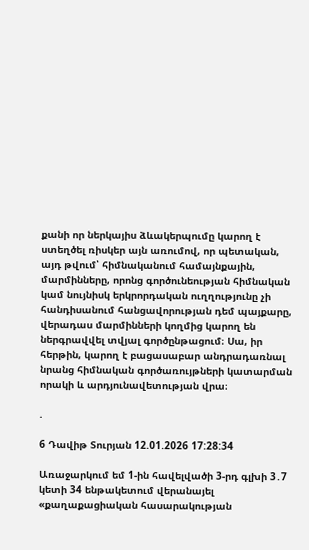քանի որ ներկայիս ձևակերպումը կարող է ստեղծել ռիսկեր այն առումով, որ պետական, այդ թվում՝ հիմնականում համայնքային, մարմինները, որոնց գործունեության հիմնական կամ նույնիսկ երկրորդական ուղղությունը չի հանդիսանում հանցավորության դեմ պայքարը, վերադաս մարմինների կողմից կարող են ներգրավվել տվյալ գործընթացում։ Սա, իր հերթին, կարող է բացասաբար անդրադառնալ նրանց հիմնական գործառույթների կատարման որակի և արդյունավետության վրա։

.

6 Դավիթ Տուրյան 12.01.2026 17:28:34

Առաջարկում եմ 1-ին հավելվածի 3-րդ գլխի 3․7 կետի 34 ենթակետում վերանայել «քաղաքացիական հասարակության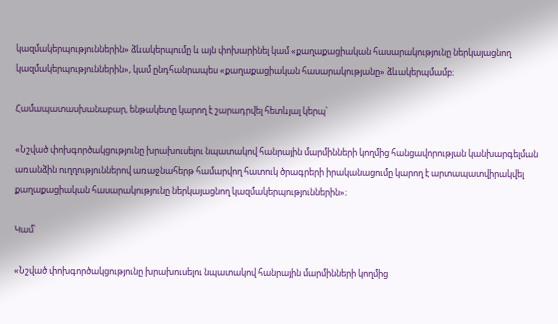կազմակերպություններին» ձևակերպումը և այն փոխարինել կամ «քաղաքացիական հասարակությունը ներկայացնող կազմակերպություններին», կամ ընդհանրապես «քաղաքացիական հասարակությանը» ձևակերպմամբ։

Համապատասխանաբար, ենթակետը կարող է շարադրվել հետևյալ կերպ՝

«Նշված փոխգործակցությունը խրախուսելու նպատակով հանրային մարմինների կողմից հանցավորության կանխարգելման առանձին ուղղություններով առաջնահերթ համարվող հատուկ ծրագրերի իրականացումը կարող է արտապատվիրակվել քաղաքացիական հասարակությունը ներկայացնող կազմակերպություններին»։

Կամ՝

«Նշված փոխգործակցությունը խրախուսելու նպատակով հանրային մարմինների կողմից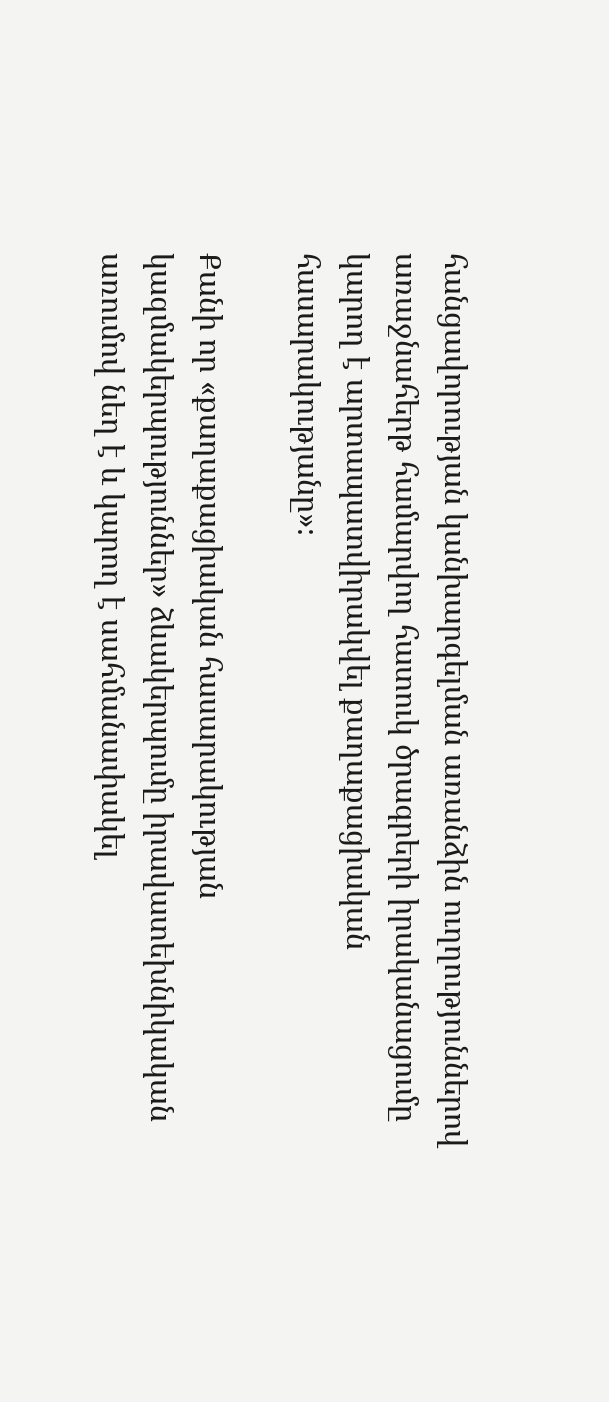հանցավորության կանխարգելման առանձին ուղղություններով առաջնահերթ համարվող հատուկ ծրագրերի իրականացումը կարող է արտապատվիրակվել քաղաքացիական հասարակությանը»։

Քանի որ «քաղաքացիական հասարակության կազմակերպություններ» ձևակերպումը իրավատեխնիկական առումով նեղ է և կարող է սահմանափակել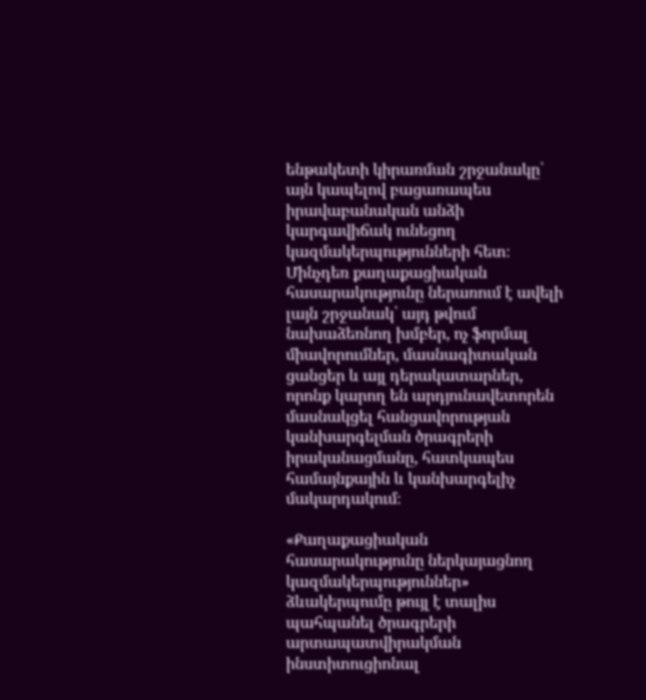ենթակետի կիրառման շրջանակը՝ այն կապելով բացառապես իրավաբանական անձի կարգավիճակ ունեցող կազմակերպությունների հետ։ Մինչդեռ քաղաքացիական հասարակությունը ներառում է ավելի լայն շրջանակ՝ այդ թվում նախաձեռնող խմբեր, ոչ ֆորմալ միավորումներ, մասնագիտական ցանցեր և այլ դերակատարներ, որոնք կարող են արդյունավետորեն մասնակցել հանցավորության կանխարգելման ծրագրերի իրականացմանը, հատկապես համայնքային և կանխարգելիչ մակարդակում։

«Քաղաքացիական հասարակությունը ներկայացնող կազմակերպություններ» ձևակերպումը թույլ է տալիս պահպանել ծրագրերի արտապատվիրակման ինստիտուցիոնալ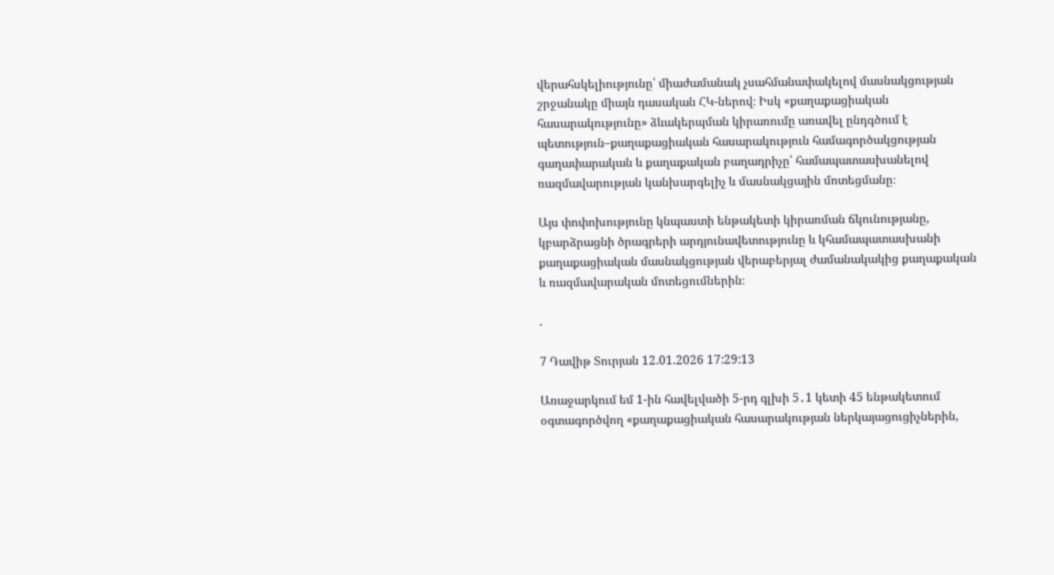վերահսկելիությունը՝ միաժամանակ չսահմանափակելով մասնակցության շրջանակը միայն դասական ՀԿ-ներով։ Իսկ «քաղաքացիական հասարակությունը» ձևակերպման կիրառումը առավել ընդգծում է պետություն–քաղաքացիական հասարակություն համագործակցության գաղափարական և քաղաքական բաղադրիչը՝ համապատասխանելով ռազմավարության կանխարգելիչ և մասնակցային մոտեցմանը։

Այս փոփոխությունը կնպաստի ենթակետի կիրառման ճկունությանը, կբարձրացնի ծրագրերի արդյունավետությունը և կհամապատասխանի քաղաքացիական մասնակցության վերաբերյալ ժամանակակից քաղաքական և ռազմավարական մոտեցումներին։

.

7 Դավիթ Տուրյան 12.01.2026 17:29:13

Առաջարկում եմ 1-ին հավելվածի 5-րդ գլխի 5․1 կետի 45 ենթակետում օգտագործվող «քաղաքացիական հասարակության ներկայացուցիչներին,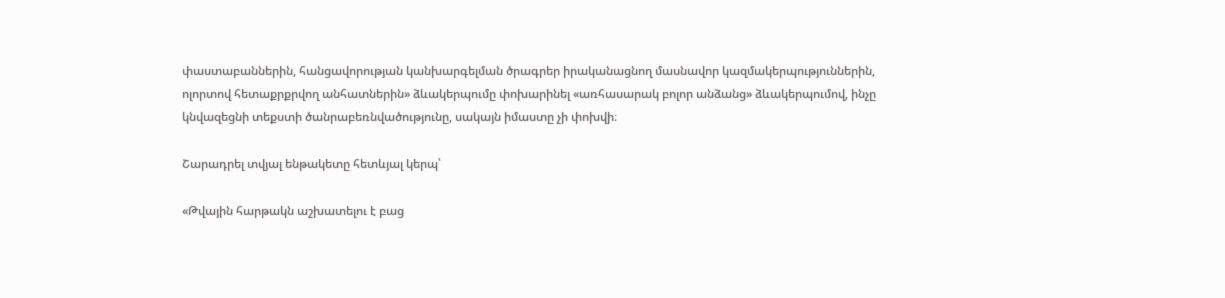փաստաբաններին, հանցավորության կանխարգելման ծրագրեր իրականացնող մասնավոր կազմակերպություններին, ոլորտով հետաքրքրվող անհատներին» ձևակերպումը փոխարինել «առհասարակ բոլոր անձանց» ձևակերպումով, ինչը կնվազեցնի տեքստի ծանրաբեռնվածությունը, սակայն իմաստը չի փոխվի։

Շարադրել տվյալ ենթակետը հետևյալ կերպ՝

«Թվային հարթակն աշխատելու է բաց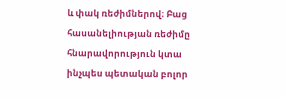և փակ ռեժիմներով։ Բաց հասանելիության ռեժիմը հնարավորություն կտա ինչպես պետական բոլոր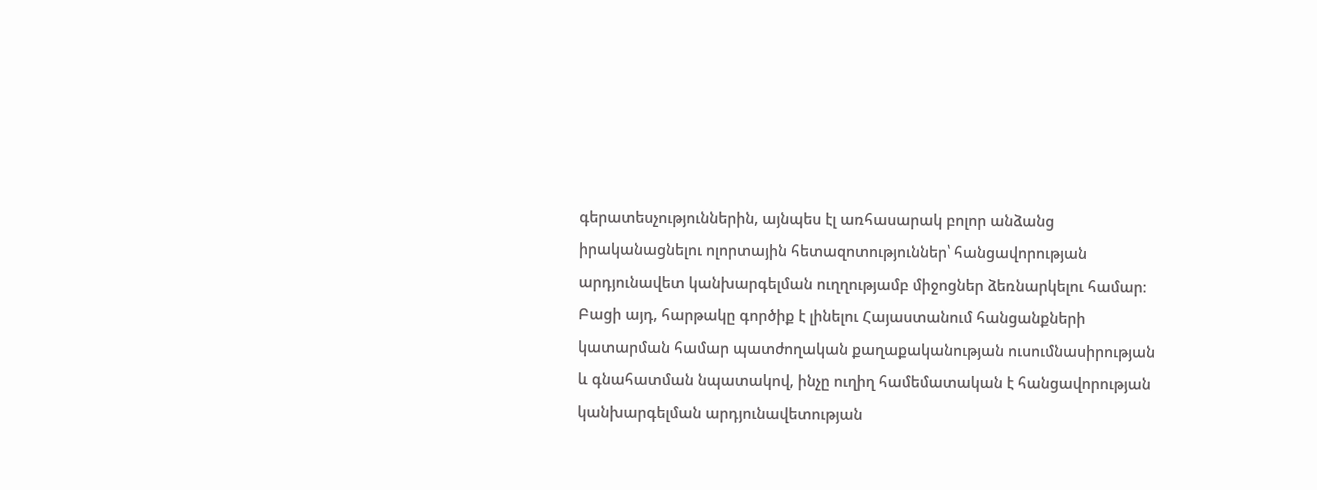գերատեսչություններին, այնպես էլ առհասարակ բոլոր անձանց իրականացնելու ոլորտային հետազոտություններ՝ հանցավորության արդյունավետ կանխարգելման ուղղությամբ միջոցներ ձեռնարկելու համար։ Բացի այդ, հարթակը գործիք է լինելու Հայաստանում հանցանքների կատարման համար պատժողական քաղաքականության ուսումնասիրության և գնահատման նպատակով, ինչը ուղիղ համեմատական է հանցավորության կանխարգելման արդյունավետության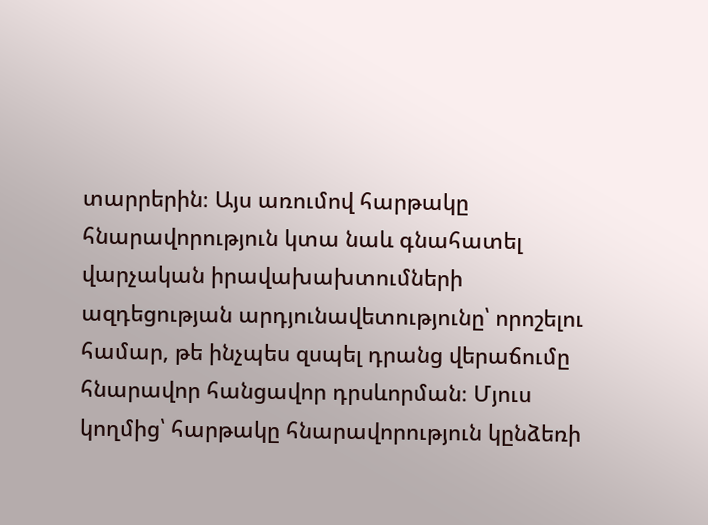տարրերին։ Այս առումով հարթակը հնարավորություն կտա նաև գնահատել վարչական իրավախախտումների ազդեցության արդյունավետությունը՝ որոշելու համար, թե ինչպես զսպել դրանց վերաճումը հնարավոր հանցավոր դրսևորման։ Մյուս կողմից՝ հարթակը հնարավորություն կընձեռի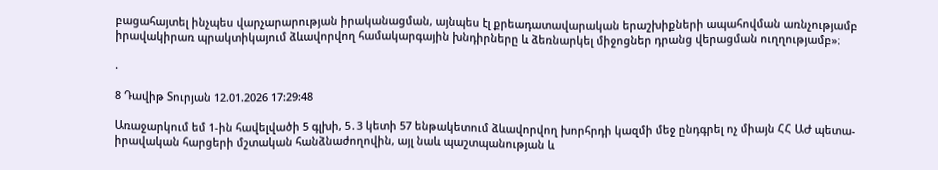բացահայտել ինչպես վարչարարության իրականացման, այնպես էլ քրեադատավարական երաշխիքների ապահովման առնչությամբ իրավակիրառ պրակտիկայում ձևավորվող համակարգային խնդիրները և ձեռնարկել միջոցներ դրանց վերացման ուղղությամբ»։

.

8 Դավիթ Տուրյան 12.01.2026 17:29:48

Առաջարկում եմ 1-ին հավելվածի 5 գլխի, 5․3 կետի 57 ենթակետում ձևավորվող խորհրդի կազմի մեջ ընդգրել ոչ միայն ՀՀ ԱԺ պետա-իրավական հարցերի մշտական հանձնաժողովին, այլ նաև պաշտպանության և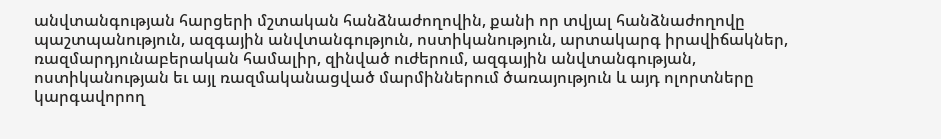անվտանգության հարցերի մշտական հանձնաժողովին, քանի որ տվյալ հանձնաժողովը պաշտպանություն, ազգային անվտանգություն, ոստիկանություն, արտակարգ իրավիճակներ, ռազմարդյունաբերական համալիր, զինված ուժերում, ազգային անվտանգության, ոստիկանության եւ այլ ռազմականացված մարմիններում ծառայություն և այդ ոլորտները կարգավորող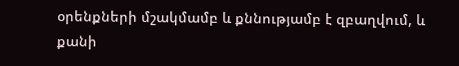օրենքների մշակմամբ և քննությամբ է զբաղվում, և քանի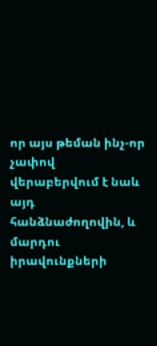որ այս թեման ինչ-որ չափով վերաբերվում է նաև այդ հանձնաժողովին, և մարդու իրավունքների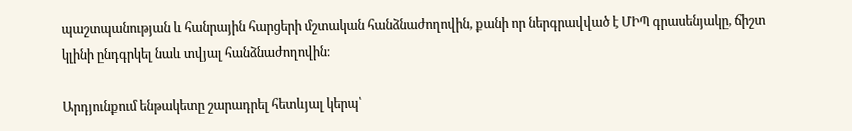պաշտպանության և հանրային հարցերի մշտական հանձնաժողովին, քանի որ ներգրավված է ՄԻՊ գրասենյակը, ճիշտ կլինի ընդգրկել նաև տվյալ հանձնաժողովին։

Արդյունքում ենթակետը շարադրել հետևյալ կերպ՝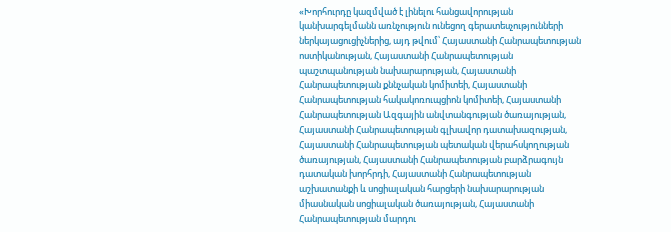«Խորհուրդը կազմված է լինելու հանցավորության կանխարգելմանն առնչություն ունեցող գերատեսչությունների ներկայացուցիչներից, այդ թվում՝ Հայաստանի Հանրապետության ոստիկանության, Հայաստանի Հանրապետության պաշտպանության նախարարության, Հայաստանի Հանրապետության քննչական կոմիտեի, Հայաստանի Հանրապետության հակակոռուպցիոն կոմիտեի, Հայաստանի Հանրապետության Ազգային անվտանգության ծառայության, Հայաստանի Հանրապետության գլխավոր դատախազության, Հայաստանի Հանրապետության պետական վերահսկողության ծառայության, Հայաստանի Հանրապետության բարձրագույն դատական խորհրդի, Հայաստանի Հանրապետության աշխատանքի և սոցիալական հարցերի նախարարության միասնական սոցիալական ծառայության, Հայաստանի Հանրապետության մարդու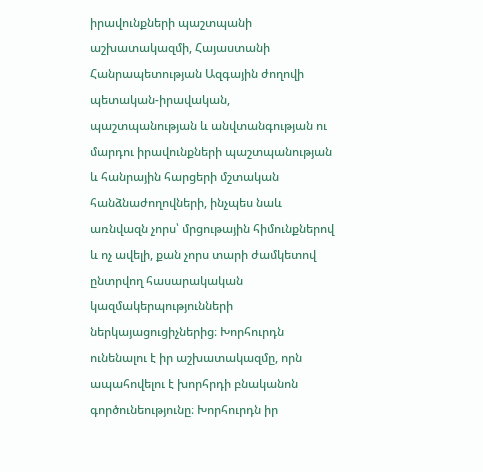իրավունքների պաշտպանի աշխատակազմի, Հայաստանի Հանրապետության Ազգային ժողովի պետական-իրավական, պաշտպանության և անվտանգության ու մարդու իրավունքների պաշտպանության և հանրային հարցերի մշտական հանձնաժողովների, ինչպես նաև առնվազն չորս՝ մրցութային հիմունքներով և ոչ ավելի, քան չորս տարի ժամկետով ընտրվող հասարակական կազմակերպությունների ներկայացուցիչներից։ Խորհուրդն ունենալու է իր աշխատակազմը, որն ապահովելու է խորհրդի բնականոն գործունեությունը։ Խորհուրդն իր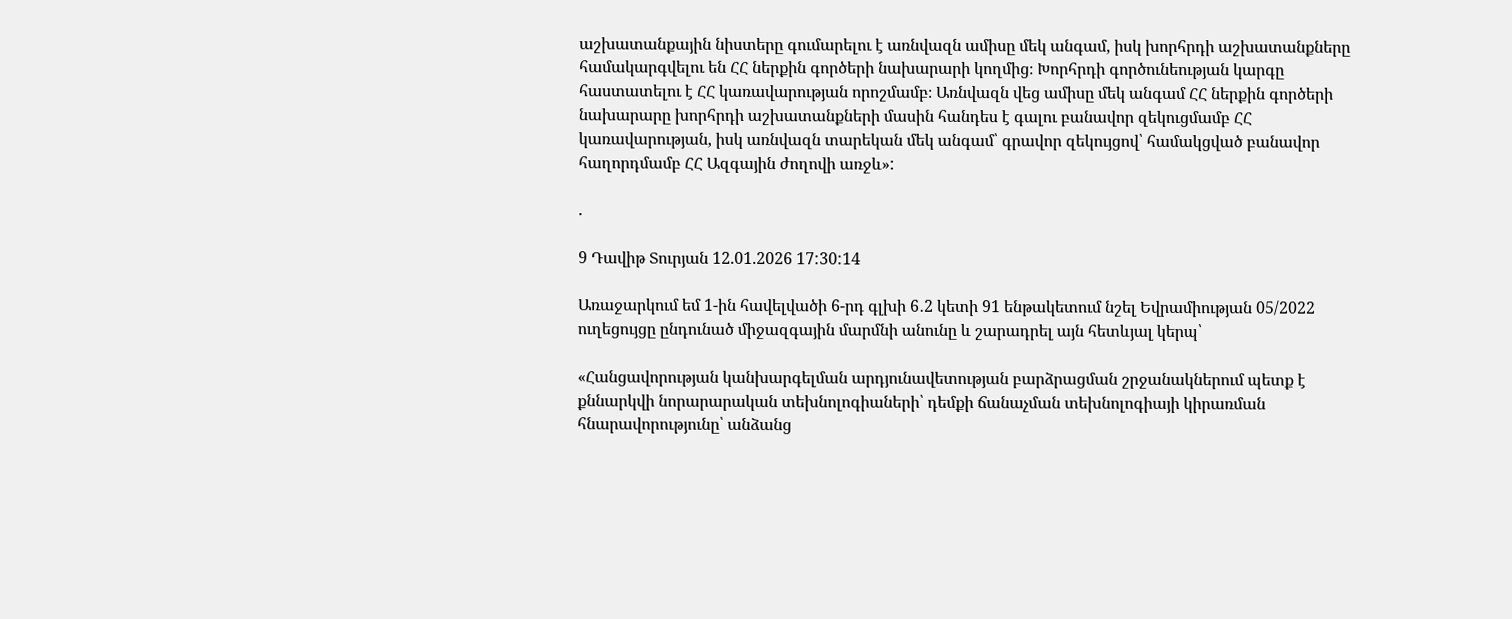աշխատանքային նիստերը գումարելու է առնվազն ամիսը մեկ անգամ, իսկ խորհրդի աշխատանքները համակարգվելու են ՀՀ ներքին գործերի նախարարի կողմից։ Խորհրդի գործունեության կարգը հաստատելու է ՀՀ կառավարության որոշմամբ։ Առնվազն վեց ամիսը մեկ անգամ ՀՀ ներքին գործերի նախարարը խորհրդի աշխատանքների մասին հանդես է գալու բանավոր զեկուցմամբ ՀՀ կառավարության, իսկ առնվազն տարեկան մեկ անգամ՝ գրավոր զեկույցով՝ համակցված բանավոր հաղորդմամբ ՀՀ Ազգային ժողովի առջև»:

.

9 Դավիթ Տուրյան 12.01.2026 17:30:14

Առաջարկում եմ 1-ին հավելվածի 6-րդ գլխի 6․2 կետի 91 ենթակետում նշել Եվրամիության 05/2022 ուղեցույցը ընդունած միջազգային մարմնի անունը և շարադրել այն հետևյալ կերպ՝

«Հանցավորության կանխարգելման արդյունավետության բարձրացման շրջանակներում պետք է քննարկվի նորարարական տեխնոլոգիաների՝ դեմքի ճանաչման տեխնոլոգիայի կիրառման հնարավորությունը՝ անձանց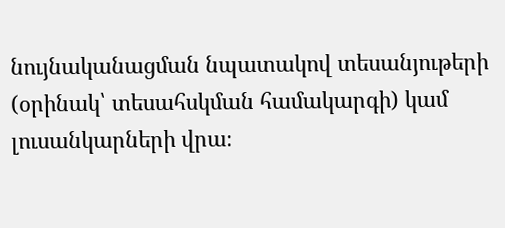նույնականացման նպատակով տեսանյութերի (օրինակ՝ տեսահսկման համակարգի) կամ լուսանկարների վրա։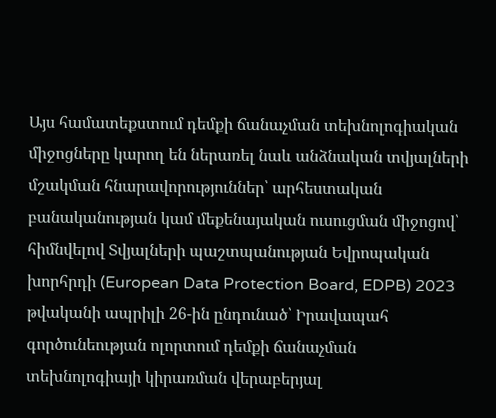Այս համատեքստում դեմքի ճանաչման տեխնոլոգիական միջոցները կարող են ներառել նաև անձնական տվյալների մշակման հնարավորություններ՝ արհեստական բանականության կամ մեքենայական ուսուցման միջոցով՝ հիմնվելով Տվյալների պաշտպանության Եվրոպական խորհրդի (European Data Protection Board, EDPB) 2023 թվականի ապրիլի 26-ին ընդունած՝ Իրավապահ գործունեության ոլորտում դեմքի ճանաչման տեխնոլոգիայի կիրառման վերաբերյալ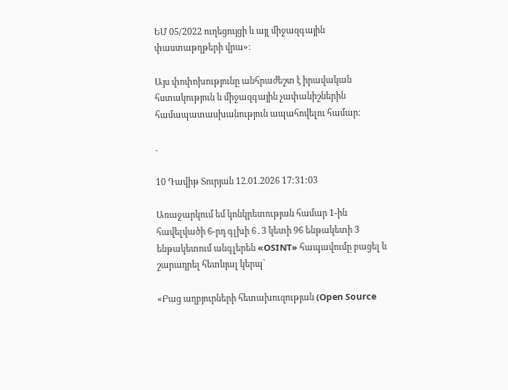ԵՄ 05/2022 ուղեցույցի և այլ միջազգային փաստաթղթերի վրա»։

Այս փոփոխությունը անհրաժեշտ է իրավական հստակություն և միջազգային չափանիշներին համապատասխանություն ապահովելու համար։

.

10 Դավիթ Տուրյան 12.01.2026 17:31:03

Առաջարկում եմ կոնկրետության համար 1-ին հավելվածի 6-րդ գլխի 6․3 կետի 96 ենթակետի 3 ենթակետում անգլերեն «OSINT» հապավումը բացել և շարադրել հետևյալ կերպ՝

«Բաց աղբյուրների հետախուզության (Open Source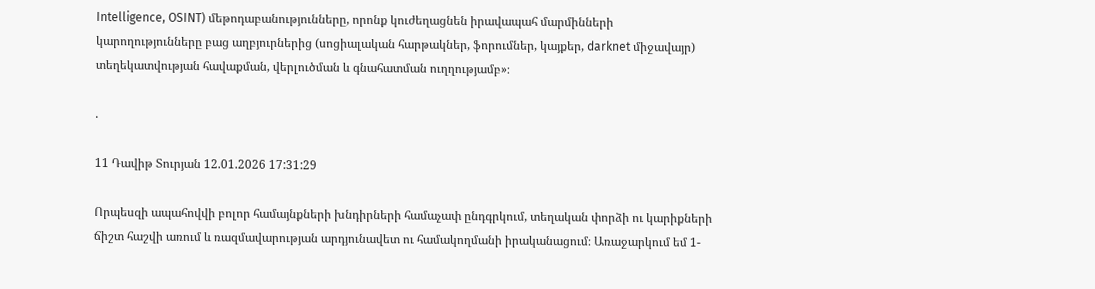Intelligence, OSINT) մեթոդաբանությունները, որոնք կուժեղացնեն իրավապահ մարմինների կարողությունները բաց աղբյուրներից (սոցիալական հարթակներ, ֆորումներ, կայքեր, darknet միջավայր) տեղեկատվության հավաքման, վերլուծման և գնահատման ուղղությամբ»։

.

11 Դավիթ Տուրյան 12.01.2026 17:31:29

Որպեսզի ապահովվի բոլոր համայնքների խնդիրների համաչափ ընդգրկում, տեղական փորձի ու կարիքների ճիշտ հաշվի առում և ռազմավարության արդյունավետ ու համակողմանի իրականացում։ Առաջարկում եմ 1-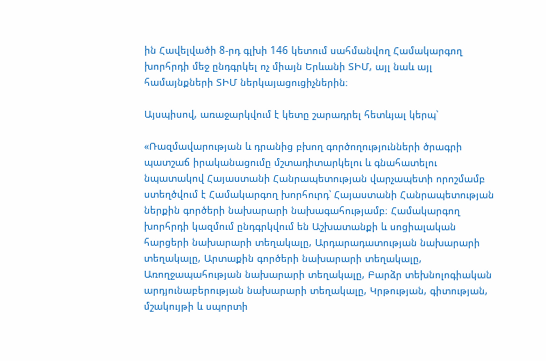ին Հավելվածի 8-րդ գլխի 146 կետում սահմանվող Համակարգող խորհրդի մեջ ընդգրկել ոչ միայն Երևանի ՏԻՄ, այլ նաև այլ համայնքների ՏԻՄ ներկայացուցիչներին։

Այսպիսով, առաջարկվում է կետը շարադրել հետևյալ կերպ՝

«Ռազմավարության և դրանից բխող գործողությունների ծրագրի պատշաճ իրականացումը մշտադիտարկելու և գնահատելու նպատակով Հայաստանի Հանրապետության վարչապետի որոշմամբ ստեղծվում է Համակարգող խորհուրդ՝ Հայաստանի Հանրապետության ներքին գործերի նախարարի նախագահությամբ։ Համակարգող խորհրդի կազմում ընդգրկվում են Աշխատանքի և սոցիալական հարցերի նախարարի տեղակալը, Արդարադատության նախարարի տեղակալը, Արտաքին գործերի նախարարի տեղակալը, Առողջապահության նախարարի տեղակալը, Բարձր տեխնոլոգիական արդյունաբերության նախարարի տեղակալը, Կրթության, գիտության, մշակույթի և սպորտի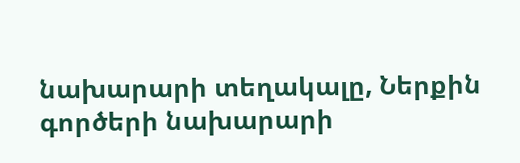նախարարի տեղակալը, Ներքին գործերի նախարարի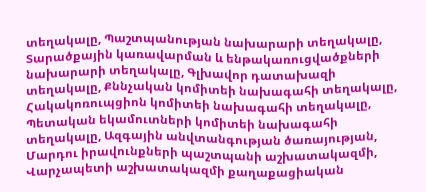տեղակալը, Պաշտպանության նախարարի տեղակալը, Տարածքային կառավարման և ենթակառուցվածքների նախարարի տեղակալը, Գլխավոր դատախազի տեղակալը, Քննչական կոմիտեի նախագահի տեղակալը, Հակակոռուպցիոն կոմիտեի նախագահի տեղակալը, Պետական եկամուտների կոմիտեի նախագահի տեղակալը, Ազգային անվտանգության ծառայության, Մարդու իրավունքների պաշտպանի աշխատակազմի, Վարչապետի աշխատակազմի քաղաքացիական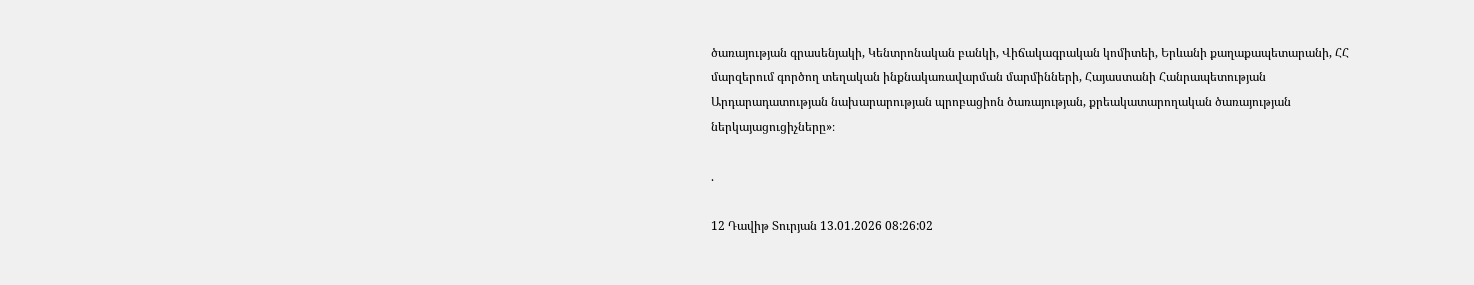ծառայության գրասենյակի, Կենտրոնական բանկի, Վիճակագրական կոմիտեի, Երևանի քաղաքապետարանի, ՀՀ մարզերում գործող տեղական ինքնակառավարման մարմինների, Հայաստանի Հանրապետության Արդարադատության նախարարության պրոբացիոն ծառայության, քրեակատարողական ծառայության ներկայացուցիչները»։

.

12 Դավիթ Տուրյան 13.01.2026 08:26:02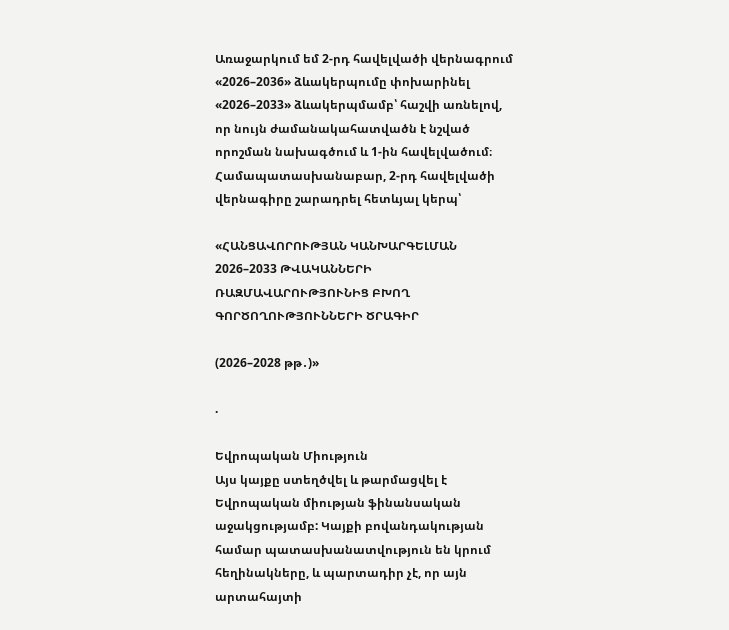Առաջարկում եմ 2-րդ հավելվածի վերնագրում «2026–2036» ձևակերպումը փոխարինել «2026–2033» ձևակերպմամբ՝ հաշվի առնելով, որ նույն ժամանակահատվածն է նշված որոշման նախագծում և 1-ին հավելվածում։ Համապատասխանաբար, 2-րդ հավելվածի վերնագիրը շարադրել հետևյալ կերպ՝

«ՀԱՆՑԱՎՈՐՈՒԹՅԱՆ ԿԱՆԽԱՐԳԵԼՄԱՆ 2026–2033 ԹՎԱԿԱՆՆԵՐԻ ՌԱԶՄԱՎԱՐՈՒԹՅՈՒՆԻՑ ԲԽՈՂ ԳՈՐԾՈՂՈՒԹՅՈՒՆՆԵՐԻ ԾՐԱԳԻՐ

(2026–2028 թթ․)»

.

Եվրոպական Միություն
Այս կայքը ստեղծվել և թարմացվել է Եվրոպական միության ֆինանսական աջակցությամբ: Կայքի բովանդակության համար պատասխանատվություն են կրում հեղինակները, և պարտադիր չէ, որ այն արտահայտի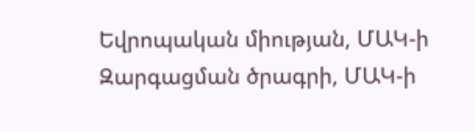Եվրոպական միության, ՄԱԿ-ի Զարգացման ծրագրի, ՄԱԿ-ի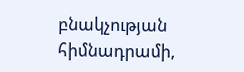բնակչության հիմնադրամի,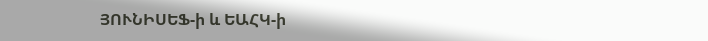ՅՈՒՆԻՍԵՖ-ի և ԵԱՀԿ-ի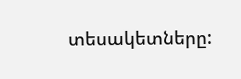տեսակետները: